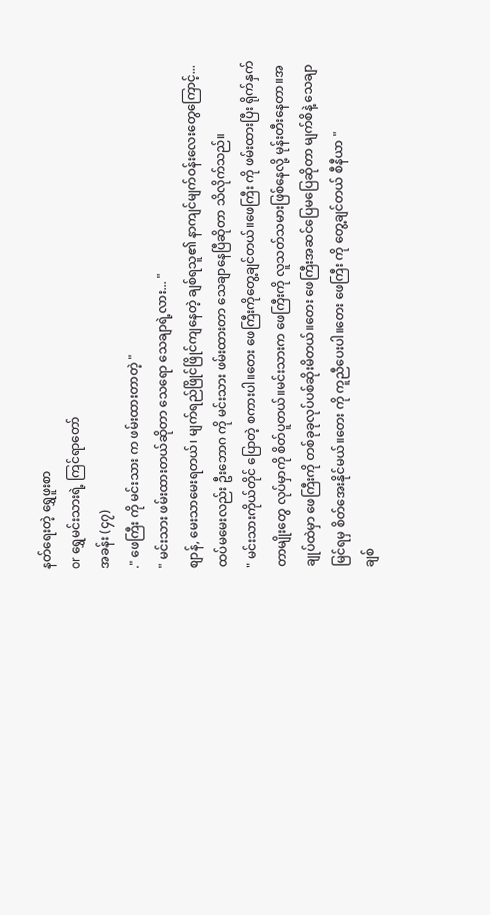နတ်ရေးတဲ့ ရွှေဖူးစာ
or ရွှေမင်းသားရဲ့ ကြင်ရာတော်
အခန်း (၄၇)
." ဖေကြီး ကို မင်းသား က ဖမ်းထားတာတဲ့ "
" မင်းသား ဖမ်းထားတယ်ဆိုတာ သေရော သေချာရဲ့လား... "
စျာန်, မေးသာမေးရတယ်၊ မျက်ရည်ဖြိုင်ဖြိုင်ကျနေတဲ့ ချစ်ရသူ၏ နာကျင်မျက်ဝန်းလေးတွေကြောင့်... ထပ်မမေးလည်း ဦးဘောဂ ကို မင်းသား ဖမ်းထားတာ သေချာနေပြီဆိုတာ သိလိုက်သည်။
" မင်းသားကိုယ်တိုင် ပြောတဲ့ စကားပါ။တေး ဖေကြီးကိုတွေ့ချင်တယ်။ဖေကြီး ကို ဖမ်းထားပြီး ရိုက်နှက်တာမျိုးတွေ လုပ်မှာကို စိတ်ပူတယ်။မင်းသားက ဖေကြီးကို လူသတ်သမားဖြစ်နေလို့ မုန်းတီးနေတာ။အချုပ်ထဲမှာ ဖေကြီးကို တစ်ခုခုလုပ်ပစ်ဆိုးမိတယ်။တေး ဖေကြီးအဆင်ပြေမပြေဆိုတာ မျက်စိနဲ့ သေချာမြင်ရမှ စိတ်အေးနိုင်မယ်။တေး ကို ကူညီပေးပါ။တေး ဖေကြီး ကို တွေ့ချင်တယ် စီနီယာ "
ချစ်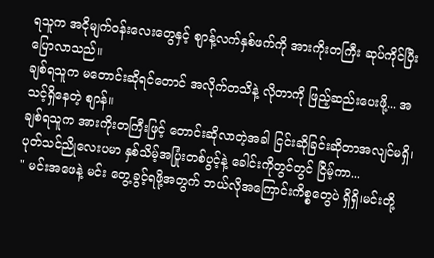ရသူက အငိုမျက်ဝန်းလေးတွေနှင့် စျာန့်လက်နှစ်ဖက်ကို အားကိုးတကြီး ဆုပ်ကိုင်ပြီး ပြောလာသည်။
ချစ်ရသူက မတောင်းဆိုရင်တောင် အလိုက်တသိနဲ့ လိုတာကို ဖြည့်ဆည်းပေးဖို့... အသင့်ရှိနေတဲ့ စျာန်။
ချစ်ရသူက အားကိုးတကြီးဖြင့် တောင်းဆိုလာတဲ့အခါ ငြင်းဆိုခြင်းဆိုတာအလျင်မရှိ၊ပုတ်သင်ညိုလေးပမာ နှစ်သိမ့်အပြုံးတစ်ပွင့်နဲ့ ခေါင်းကိုတွင်တွင် ငြိမ့်ကာ...
" မင်းအဖေနဲ့ မင်း တွေ့ခွင့်ရဖို့အတွက် ဘယ်လိုအကြောင်းကိစ္စတွေပဲ ရှိရှိ၊မင်းတို့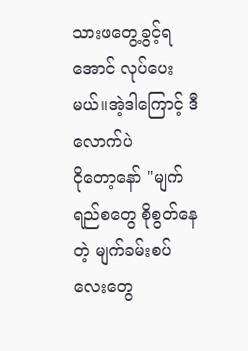သားဖတွေ့ခွင့်ရအောင် လုပ်ပေးမယ်။အဲ့ဒါကြောင့် ဒီလောက်ပဲ
ငိုတော့နော် "မျက်ရည်စတွေ စိုစွတ်နေတဲ့ မျက်ခမ်းစပ်လေးတွေ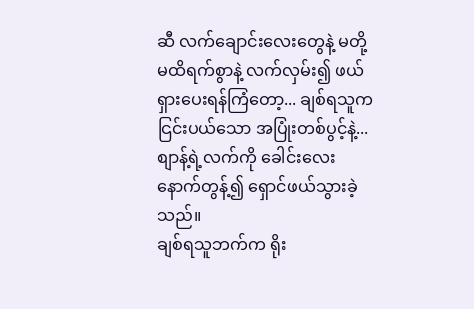ဆီ လက်ချောင်းလေးတွေနဲ့ မတို့မထိရက်စွာနဲ့ လက်လှမ်း၍ ဖယ်ရှားပေးရန်ကြံတော့... ချစ်ရသူက ငြင်းပယ်သော အပြုံးတစ်ပွင့်နဲ့... စျာန့်ရဲ့လက်ကို ခေါင်းလေးနောက်တွန့်၍ ရှောင်ဖယ်သွားခဲ့သည်။
ချစ်ရသူဘက်က ရိုး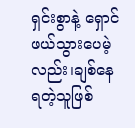ရှင်းစွာနဲ့ ရှောင်ဖယ်သွားပေမဲ့လည်း၊ချစ်နေရတဲ့သူဖြစ်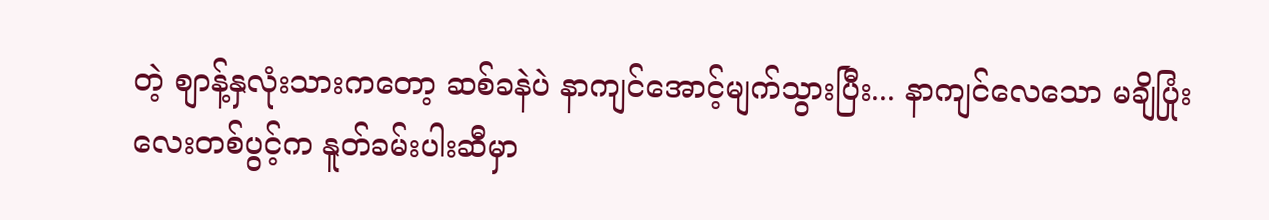တဲ့ စျာန့်နှလုံးသားကတော့ ဆစ်ခနဲပဲ နာကျင်အောင့်မျက်သွားပြီး... နာကျင်လေသော မချိပြုံးလေးတစ်ပွင့်က နူတ်ခမ်းပါးဆီမှာ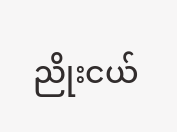ညိုးငယ်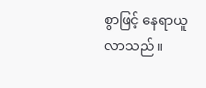စွာဖြင့် နေရာယူလာသည်။